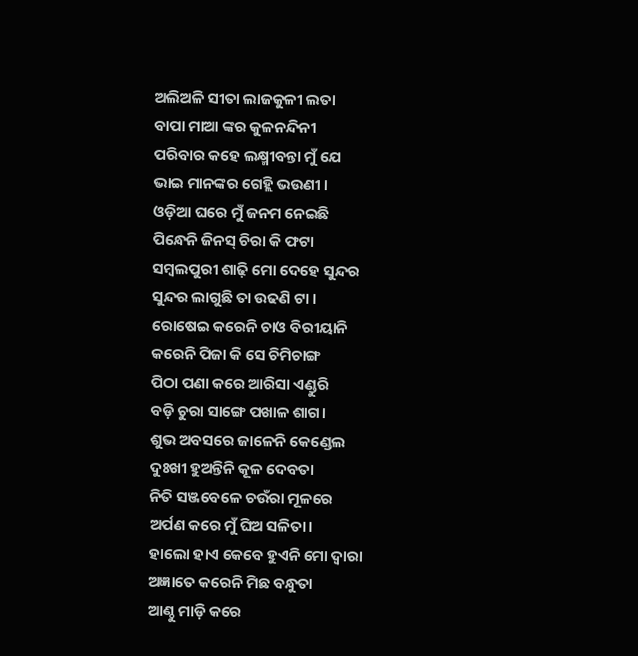ଅଲିଅଳି ସୀତା ଲାଜକୁଳୀ ଲତା
ବାପା ମାଆ ଙ୍କର କୁଳନନ୍ଦିନୀ
ପରିବାର କହେ ଲକ୍ଷ୍ମୀବନ୍ତା ମୁଁ ଯେ
ଭାଇ ମାନଙ୍କର ଗେହ୍ଲି ଭଉଣୀ ।
ଓଡ଼ିଆ ଘରେ ମୁଁ ଜନମ ନେଇଛି
ପିନ୍ଧେନି ଜିନସ୍ ଚିରା କି ଫଟା
ସମ୍ବଲପୁରୀ ଶାଢ଼ି ମୋ ଦେହେ ସୁନ୍ଦର
ସୁନ୍ଦର ଲାଗୁଛି ତା ଉଢଣି ଟା ।
ରୋଷେଇ କରେନି ଚାଓ ବିରୀୟାନି
କରେନି ପିଜା କି ସେ ଚିମିଚାଙ୍ଗ
ପିଠା ପଣା କରେ ଆରିସା ଏଣ୍ଡୁରି
ବଡ଼ି ଚୁରା ସାଙ୍ଗେ ପଖାଳ ଶାଗ।
ଶୁଭ ଅବସରେ ଜାଳେନି କେଣ୍ଡେଲ
ଦୁଃଖୀ ହୁଅନ୍ତିନି କୂଳ ଦେବତା
ନିତି ସଞ୍ଜବେଳେ ଚଉଁରା ମୂଳରେ
ଅର୍ପଣ କରେ ମୁଁ ଘିଅ ସଳିତା।
ହାଲୋ ହାଏ କେବେ ହୁଏନି ମୋ ଦ୍ଵାରା
ଅଜ୍ଞାତେ କରେନି ମିଛ ବନ୍ଧୁତା
ଆଣ୍ଠୁ ମାଡ଼ି କରେ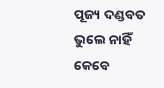ପୂଜ୍ୟ ଦଣ୍ଡବତ
ଭୁଲେ ନାହିଁ କେବେ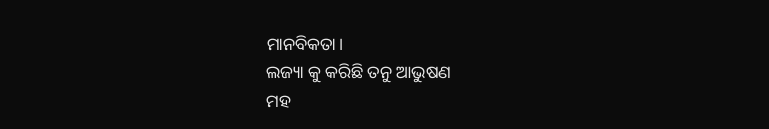ମାନବିକତା।
ଲଜ୍ୟା କୁ କରିଛି ତନୁ ଆଭୁଷଣ
ମହ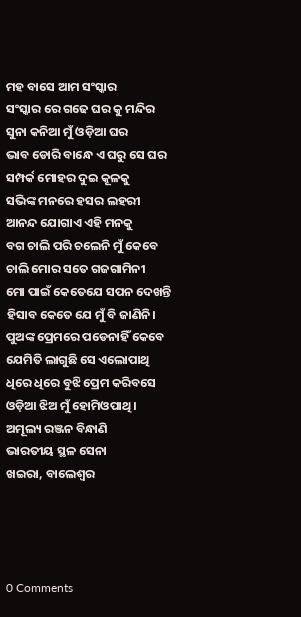ମହ ବାସେ ଆମ ସଂସ୍କାର
ସଂସ୍କାର ରେ ଗଢେ ଘର କୁ ମନ୍ଦିର
ସୁନା କନିଆ ମୁଁ ଓଡ଼ିଆ ଘର
ଭାବ ଡୋରି ବାନ୍ଧେ ଏ ଘରୁ ସେ ଘର
ସମ୍ପର୍କ ମୋହର ଦୁଇ କୂଳକୁ
ସଭିଙ୍କ ମନରେ ହସର ଲହରୀ
ଆନନ୍ଦ ଯୋଗାଏ ଏହି ମନକୁ
ବଗ ଚାଲି ପରି ଚଲେନି ମୁଁ କେବେ
ଚାଲି ମୋର ସତେ ଗଜଗାମିନୀ
ମୋ ପାଇଁ କେତେଯେ ସପନ ଦେଖନ୍ତି
ହିସାବ କେତେ ଯେ ମୁଁ ବି ଜାଣିନି।
ପୁଅଙ୍କ ପ୍ରେମରେ ପଡେନାହିଁ କେବେ
ଯେମିତି ଲାଗୁଛି ସେ ଏଲୋପାଥି
ଧିରେ ଧିରେ ବୁଝି ପ୍ରେମ କରିବସେ
ଓଡ଼ିଆ ଝିଅ ମୁଁ ହୋମିଓପାଥି ।
ଅମୂଲ୍ୟ ରଞ୍ଜନ ବିନ୍ଧାଣି
ଭାରତୀୟ ସ୍ଥଳ ସେନା
ଖଇରା, ବାଲେଶ୍ଵର




0 Comments